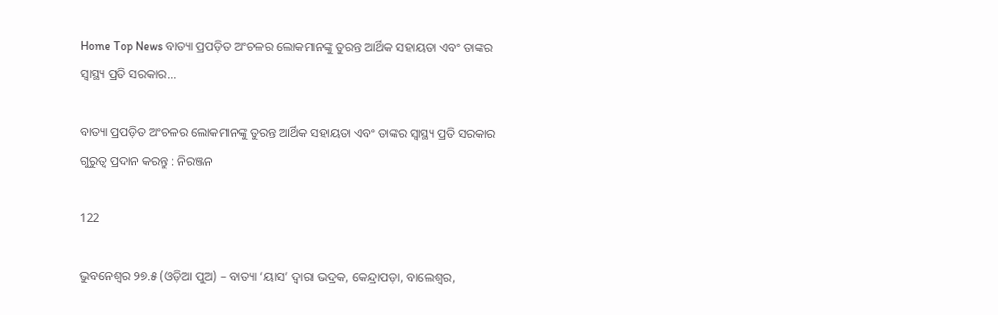Home Top News ବାତ୍ୟା ପ୍ରପଡ଼ିତ ଅଂଚଳର ଲୋକମାନଙ୍କୁ ତୁରନ୍ତ ଆର୍ଥିକ ସହାୟତା ଏବଂ ତାଙ୍କର ସ୍ୱାସ୍ଥ୍ୟ ପ୍ରତି ସରକାର...

ବାତ୍ୟା ପ୍ରପଡ଼ିତ ଅଂଚଳର ଲୋକମାନଙ୍କୁ ତୁରନ୍ତ ଆର୍ଥିକ ସହାୟତା ଏବଂ ତାଙ୍କର ସ୍ୱାସ୍ଥ୍ୟ ପ୍ରତି ସରକାର ଗୁରୁତ୍ୱ ପ୍ରଦାନ କରନ୍ତୁ : ନିରଞ୍ଜନ

122

ଭୁବନେଶ୍ୱର ୨୭.୫ (ଓଡ଼ିଆ ପୁଅ) – ବାତ୍ୟା ‘ୟାସ’ ଦ୍ୱାରା ଭଦ୍ରକ, କେନ୍ଦ୍ରାପଡ଼ା, ବାଲେଶ୍ୱର,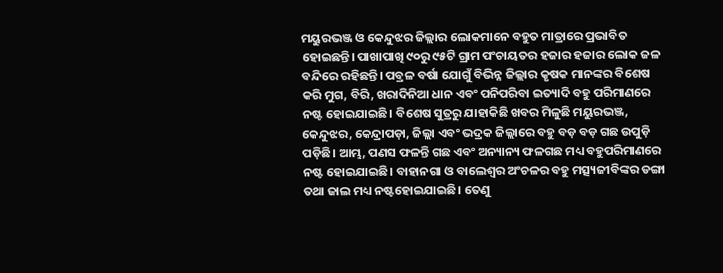ମୟୁରଭଞ୍ଜ ଓ କେନ୍ଦୁଝର ଜିଲ୍ଲାର ଲୋକମାନେ ବହୁତ ମାତ୍ରାରେ ପ୍ରଭାବିତ ହୋଇଛନ୍ତି। ପାଖାପାଖି ୯୦ରୁ ୯୫ଟି ଗ୍ରାମ ପଂଚାୟତର ହଜାର ହଜାର ଲୋକ ଜଳ ବନ୍ଦିରେ ରହିଛନ୍ତି। ପବ୍ରଳ ବର୍ଷା ଯୋଗୁଁ ବିଭିନ୍ନ ଜିଲ୍ଲାର କୃଷକ ମାନଙ୍କର ବିଶେଷ କରି ମୁଗ, ବିରି, ଖରାଦିନିଆ ଧାନ ଏବଂ ପନିପରିବା ଇତ୍ୟାଦି ବହୁ ପରିମାଣରେ ନଷ୍ଟ ହୋଇଯାଇଛି। ବିଶେଷ ସୁତ୍ରରୁ ଯାହାକିଛି ଖବର ମିଳୁଛି ମୟୁରଭଞ୍ଜ, କେନ୍ଦୁଝର, କେନ୍ଦ୍ରାପଡ଼ା, ଜିଲ୍ଲା ଏବଂ ଭଦ୍ରକ ଜିଲ୍ଲାରେ ବହୁ ବଡ଼ ବଡ଼ ଗଛ ଉପୁଡ଼ି ପଡ଼ିଛି। ଆମ୍ଭ, ପଣସ ଫଳନ୍ତି ଗଛ ଏବଂ ଅନ୍ୟାନ୍ୟ ଫଳଗଛ ମଧ୍ୟ ବହୁପରିମାଣରେ ନଷ୍ଟ ହୋଇଯାଇଛି। ବାହାନଗା ଓ ବାଲେଶ୍ୱର ଅଂଚଳର ବହୁ ମତ୍ସ୍ୟଜୀବିଙ୍କର ଡଙ୍ଗା ତଥା ଜାଲ ମଧ୍ୟ ନଷ୍ଟହୋଇଯାଇଛି। ତେଣୁ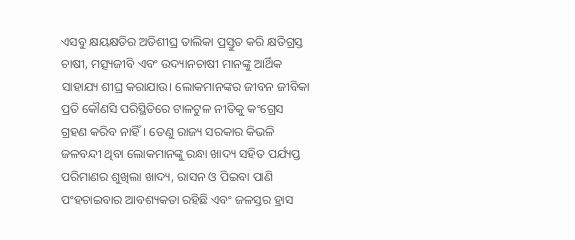ଏସବୁ କ୍ଷୟକ୍ଷତିର ଅତିଶୀଘ୍ର ତାଲିକା ପ୍ରସ୍ତୁତ କରି କ୍ଷତିଗ୍ରସ୍ତ ଚାଷୀ, ମତ୍ସ୍ୟଜୀବି ଏବଂ ଉଦ୍ୟାନଚାଷୀ ମାନଙ୍କୁ ଆର୍ଥିକ ସାହାଯ୍ୟ ଶୀଘ୍ର କରାଯାଉ। ଲୋକମାନଙ୍କର ଜୀବନ ଜୀବିକା ପ୍ରତି କୌଣସି ପରିସ୍ଥିତିରେ ଟାଳଟୁଳ ନୀତିକୁ କଂଗ୍ରେସ ଗ୍ରହଣ କରିବ ନାହିଁ। ତେଣୁ ରାଜ୍ୟ ସରକାର କିଭଳି ଜଳବନ୍ଦୀ ଥିବା ଲୋକମାନଙ୍କୁ ରନ୍ଧା ଖାଦ୍ୟ ସହିତ ପର୍ଯ୍ୟପ୍ତ ପରିମାଣର ଶୁଖିଲା ଖାଦ୍ୟ, ରାସନ ଓ ପିଇବା ପାଣି ପଂହଚାଇବାର ଆବଶ୍ୟକତା ରହିଛି ଏବଂ ଜଳସ୍ତର ହ୍ରାସ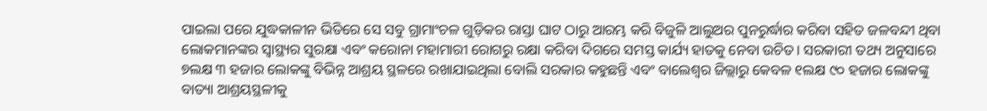ପାଇଲା ପରେ ଯୁଦ୍ଧକାଳୀନ ଭିତିରେ ସେ ସବୁ ଗ୍ରାମାଂଚଳ ଗୁଡ଼ିକର ରାସ୍ତା ଘାଟ ଠାରୁ ଆରମ୍ଭ କରି ବିଜୁଳି ଆଲୁଅର ପୁନରୁର୍ଦ୍ଧାର କରିବା ସହିତ ଜଳବନ୍ଦୀ ଥିବା ଲୋକମାନଙ୍କର ସ୍ୱାସ୍ଥ୍ୟର ସୁରକ୍ଷା ଏବଂ କରୋନା ମହାମାରୀ ରୋଗରୁ ରକ୍ଷା କରିବା ଦିଗରେ ସମସ୍ତ କାର୍ଯ୍ୟ ହାତକୁ ନେବା ଉଚିତ। ସରକାରୀ ତଥ୍ୟ ଅନୁସାରେ ୭ଲକ୍ଷ ୩ ହଜାର ଲୋକଙ୍କୁ ବିଭିନ୍ନ ଆଶ୍ରୟ ସ୍ଥଳରେ ରଖାଯାଇଥିଲା ବୋଲି ସରକାର କହୁଛନ୍ତି ଏବଂ ବାଲେଶ୍ୱର ଜିଲ୍ଲାରୁ କେବଳ ୧ଲକ୍ଷ ୯୦ ହଜାର ଲୋକଙ୍କୁ ବାତ୍ୟା ଆଶ୍ରୟସ୍ଥଳୀକୁ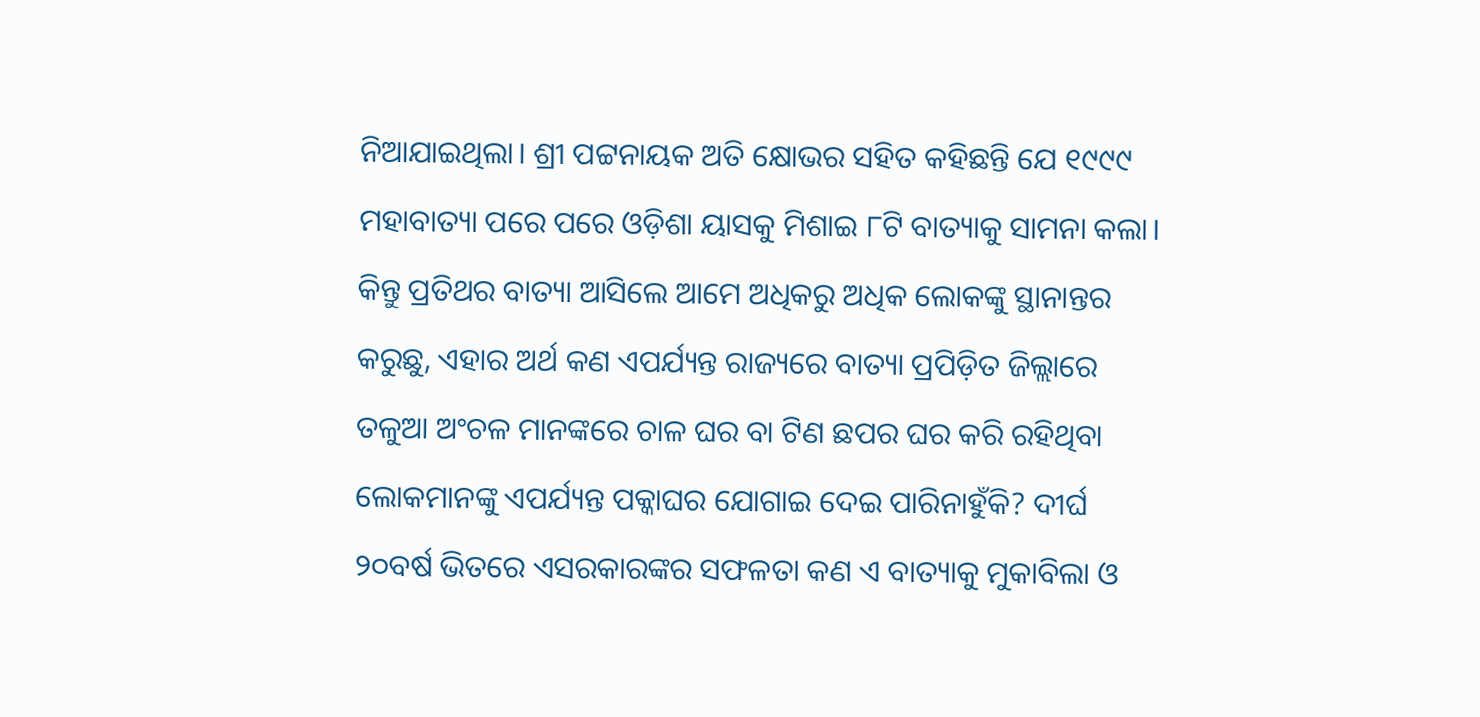ନିଆଯାଇଥିଲା। ଶ୍ରୀ ପଟ୍ଟନାୟକ ଅତି କ୍ଷୋଭର ସହିତ କହିଛନ୍ତି ଯେ ୧୯୯୯ ମହାବାତ୍ୟା ପରେ ପରେ ଓଡ଼ିଶା ୟାସକୁ ମିଶାଇ ୮ଟି ବାତ୍ୟାକୁ ସାମନା କଲା। କିନ୍ତୁ ପ୍ରତିଥର ବାତ୍ୟା ଆସିଲେ ଆମେ ଅଧିକରୁ ଅଧିକ ଲୋକଙ୍କୁ ସ୍ଥାନାନ୍ତର କରୁଛୁ, ଏହାର ଅର୍ଥ କଣ ଏପର୍ଯ୍ୟନ୍ତ ରାଜ୍ୟରେ ବାତ୍ୟା ପ୍ରପିଡ଼ିତ ଜିଲ୍ଲାରେ ତଳୁଆ ଅଂଚଳ ମାନଙ୍କରେ ଚାଳ ଘର ବା ଟିଣ ଛପର ଘର କରି ରହିଥିବା ଲୋକମାନଙ୍କୁ ଏପର୍ଯ୍ୟନ୍ତ ପକ୍କାଘର ଯୋଗାଇ ଦେଇ ପାରିନାହୁଁକି? ଦୀର୍ଘ ୨୦ବର୍ଷ ଭିତରେ ଏସରକାରଙ୍କର ସଫଳତା କଣ ଏ ବାତ୍ୟାକୁ ମୁକାବିଲା ଓ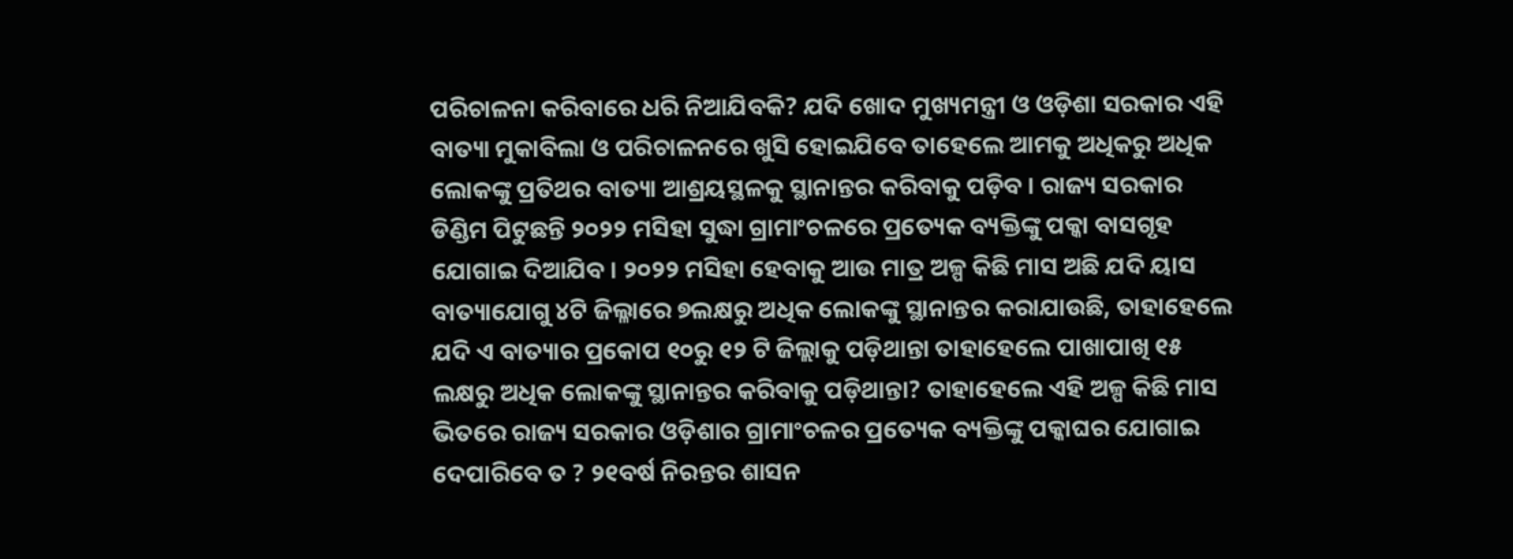ପରିଚାଳନା କରିବାରେ ଧରି ନିଆଯିବକି? ଯଦି ଖୋଦ ମୁଖ୍ୟମନ୍ତ୍ରୀ ଓ ଓଡ଼ିଶା ସରକାର ଏହି ବାତ୍ୟା ମୁକାବିଲା ଓ ପରିଚାଳନରେ ଖୁସି ହୋଇଯିବେ ତାହେଲେ ଆମକୁ ଅଧିକରୁ ଅଧିକ ଲୋକଙ୍କୁ ପ୍ରତିଥର ବାତ୍ୟା ଆଶ୍ରୟସ୍ଥଳକୁ ସ୍ଥାନାନ୍ତର କରିବାକୁ ପଡ଼ିବ। ରାଜ୍ୟ ସରକାର ଡିଣ୍ଡିମ ପିଟୁଛନ୍ତି ୨୦୨୨ ମସିହା ସୁଦ୍ଧା ଗ୍ରାମାଂଚଳରେ ପ୍ରତ୍ୟେକ ବ୍ୟକ୍ତିଙ୍କୁ ପକ୍କା ବାସଗୃହ ଯୋଗାଇ ଦିଆଯିବ। ୨୦୨୨ ମସିହା ହେବାକୁ ଆଉ ମାତ୍ର ଅଳ୍ପ କିଛି ମାସ ଅଛି ଯଦି ୟାସ ବାତ୍ୟାଯୋଗୁ ୪ଟି ଜିଲ୍ଳାରେ ୭ଲକ୍ଷରୁ ଅଧିକ ଲୋକଙ୍କୁ ସ୍ଥାନାନ୍ତର କରାଯାଉଛି, ତାହାହେଲେ ଯଦି ଏ ବାତ୍ୟାର ପ୍ରକୋପ ୧୦ରୁ ୧୨ ଟି ଜିଲ୍ଲାକୁ ପଡ଼ିଥାନ୍ତା ତାହାହେଲେ ପାଖାପାଖି ୧୫ ଲକ୍ଷରୁ ଅଧିକ ଲୋକଙ୍କୁ ସ୍ଥାନାନ୍ତର କରିବାକୁ ପଡ଼ିଥାନ୍ତା? ତାହାହେଲେ ଏହି ଅଳ୍ପ କିଛି ମାସ ଭିତରେ ରାଜ୍ୟ ସରକାର ଓଡ଼ିଶାର ଗ୍ରାମାଂଚଳର ପ୍ରତ୍ୟେକ ବ୍ୟକ୍ତିଙ୍କୁ ପକ୍କାଘର ଯୋଗାଇ ଦେପାରିବେ ତ ? ୨୧ବର୍ଷ ନିରନ୍ତର ଶାସନ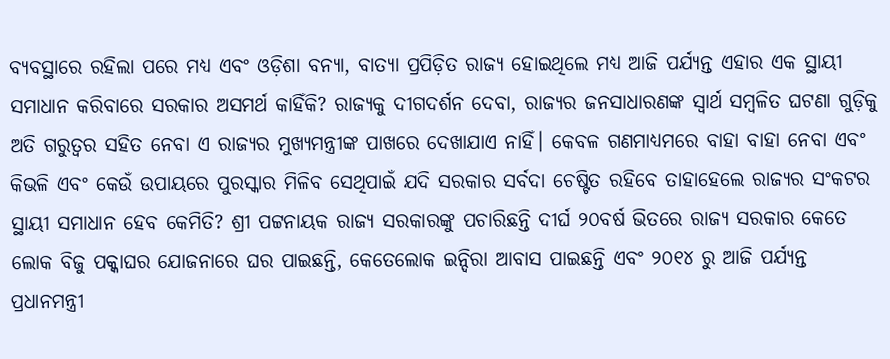ବ୍ୟବସ୍ଥାରେ ରହିଲା ପରେ ମଧ୍ୟ ଏବଂ ଓଡ଼ିଶା ବନ୍ୟା, ବାତ୍ୟା ପ୍ରପିଡ଼ିତ ରାଜ୍ୟ ହୋଇଥିଲେ ମଧ୍ୟ ଆଜି ପର୍ଯ୍ୟନ୍ତ ଏହାର ଏକ ସ୍ଥାୟୀ ସମାଧାନ କରିବାରେ ସରକାର ଅସମର୍ଥ କାହିଁକି? ରାଜ୍ୟକୁ ଦୀଗଦର୍ଶନ ଦେବା, ରାଜ୍ୟର ଜନସାଧାରଣଙ୍କ ସ୍ୱାର୍ଥ ସମ୍ବଳିତ ଘଟଣା ଗୁଡ଼ିକୁ ଅତି ଗରୁତ୍ୱର ସହିତ ନେବା ଏ ରାଜ୍ୟର ମୁଖ୍ୟମନ୍ତ୍ରୀଙ୍କ ପାଖରେ ଦେଖାଯାଏ ନାହିଁ। କେବଳ ଗଣମାଧ୍ୟମରେ ବାହା ବାହା ନେବା ଏବଂ କିଭଳି ଏବଂ କେଉଁ ଉପାୟରେ ପୁରସ୍କାର ମିଳିବ ସେଥିପାଇଁ ଯଦି ସରକାର ସର୍ବଦା ଚେଷ୍ଟିତ ରହିବେ ତାହାହେଲେ ରାଜ୍ୟର ସଂକଟର ସ୍ଥାୟୀ ସମାଧାନ ହେବ କେମିତି? ଶ୍ରୀ ପଟ୍ଟନାୟକ ରାଜ୍ୟ ସରକାରଙ୍କୁ ପଚାରିଛନ୍ତି ଦୀର୍ଘ ୨୦ବର୍ଷ ଭିତରେ ରାଜ୍ୟ ସରକାର କେତେ ଲୋକ ବିଜୁ ପକ୍କାଘର ଯୋଜନାରେ ଘର ପାଇଛନ୍ତି, କେତେଲୋକ ଇନ୍ଦିରା ଆବାସ ପାଇଛନ୍ତି ଏବଂ ୨୦୧୪ ରୁ ଆଜି ପର୍ଯ୍ୟନ୍ତ ପ୍ରଧାନମନ୍ତ୍ରୀ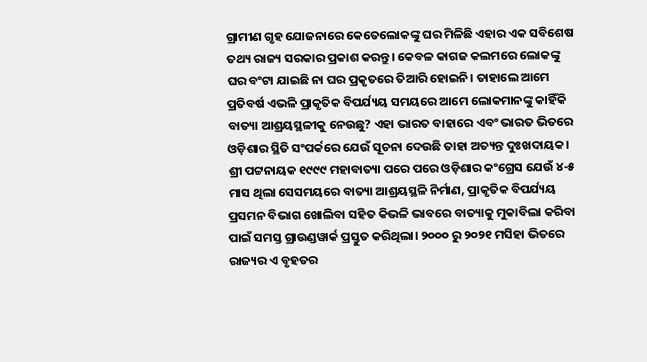ଗ୍ରାମୀଣ ଗୃହ ଯୋଜନାରେ କେତେଲୋକଙ୍କୁ ଘର ମିଳିଛି ଏହାର ଏକ ସବିଶେଷ ତଥ୍ୟ ରାଜ୍ୟ ସରକାର ପ୍ରକାଶ କରନ୍ତୁ। କେବଳ କାଗଜ କଲମରେ ଲୋକଙ୍କୁ ଘର ବଂଟା ଯାଇଛି ନା ଘର ପ୍ରକୃତରେ ତିଆରି ହୋଇନି। ତାହାଲେ ଆମେ ପ୍ରତିବର୍ଷ ଏଭଳି ପ୍ରାକୃତିକ ବିପର୍ଯ୍ୟୟ ସମୟରେ ଆମେ ଲୋକମାନଙ୍କୁ କାହିଁକି ବାତ୍ୟା ଆଶ୍ରୟସ୍ଥଳୀକୁ ନେଉଛୁ? ଏହା ଭାରତ ବାହାରେ ଏବଂ ଭାରତ ଭିତରେ ଓଡ଼ିଶାର ସ୍ଥିତି ସଂପର୍କରେ ଯେଉଁ ସୂଚନା ଦେଉଛି ତାହା ଅତ୍ୟନ୍ତ ଦୁଃଖଦାୟକ। ଶ୍ରୀ ପଟ୍ଟନାୟକ ୧୯୯୯ ମହାବାତ୍ୟା ପରେ ପରେ ଓଡ଼ିଶାର କଂଗ୍ରେସ ଯେଉଁ ୪-୫ ମାସ ଥିଲା ସେସମୟରେ ବାତ୍ୟା ଆଶ୍ରୟସ୍ଥଳି ନିର୍ମାଣ, ପ୍ରାକୃତିକ ବିପର୍ଯ୍ୟୟ ପ୍ରସମନ ବିଭାଗ ଖୋଲିବା ସହିତ କିଭଳି ଭାବରେ ବାତ୍ୟାକୁ ମୁକାବିଲା କରିବା ପାଇଁ ସମସ୍ତ ଗ୍ରାଉଣ୍ଡୱାର୍କ ପ୍ରସ୍ତୁତ କରିଥିଲା। ୨୦୦୦ ରୁ ୨୦୨୧ ମସିହା ଭିତରେ ରାଜ୍ୟର ଏ ବୃହତର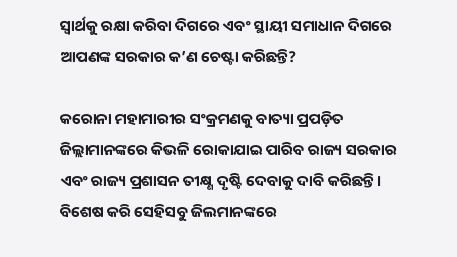ସ୍ୱାର୍ଥକୁ ରକ୍ଷା କରିବା ଦିଗରେ ଏବଂ ସ୍ଥାୟୀ ସମାଧାନ ଦିଗରେ ଆପଣଙ୍କ ସରକାର କ’ଣ ଚେଷ୍ଟା କରିଛନ୍ତି?

କରୋନା ମହାମାରୀର ସଂକ୍ରମଣକୁ ବାତ୍ୟା ପ୍ରପଡ଼ିତ ଜିଲ୍ଲାମାନଙ୍କରେ କିଭଳି ରୋକାଯାଇ ପାରିବ ରାଜ୍ୟ ସରକାର ଏବଂ ରାଜ୍ୟ ପ୍ରଶାସନ ତୀକ୍ଷ୍ଣ ଦୃଷ୍ଟି ଦେବାକୁ ଦାବି କରିଛନ୍ତି। ବିଶେଷ କରି ସେହିସବୁ ଜିଲମାନଙ୍କରେ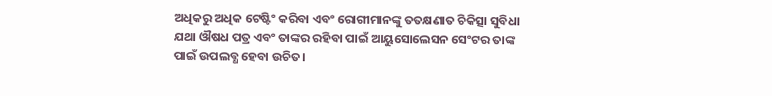ଅଧିକରୁ ଅଧିକ ଟେଷ୍ଟିଂ କରିବା ଏବଂ ରୋଗୀମାନଙ୍କୁ ତତକ୍ଷଣାତ ଚିକିତ୍ସା ସୁବିଧା ଯଥା ଔଷଧ ପତ୍ର ଏବଂ ତାଙ୍କର ରହିବା ପାଇଁ ଆୟୁସୋଲେସନ ସେଂଟର ତାଙ୍କ ପାଇଁ ଉପଲବ୍ଧ ହେବା ଉଚିତ।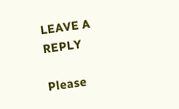LEAVE A REPLY

Please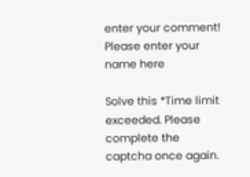enter your comment!
Please enter your name here

Solve this *Time limit exceeded. Please complete the captcha once again.